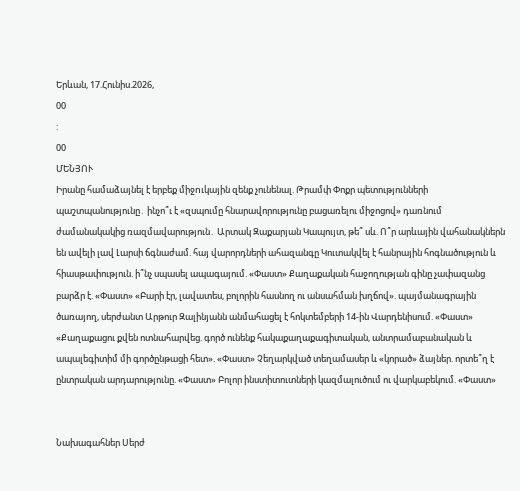Երևան, 17.Հունիս.2026,
00
:
00
ՄԵՆՅՈՒ
Իրանը համաձայնել է երբեք միջnւկային զենք չունենալ. Թրամփ Փոքր պետությունների պաշտպանությունը․ ինչո՞ւ է «զսպումը հնարավորությունը բացառելու միջոցով» դառնում ժամանակակից ռազմավարություն․ Արտակ Զաքարյան Կապույտ, թե՞ սև. Ո՞ր արևային վահանակներն են ավելի լավ Լարսի ճգնաժամ. հայ վարորդների ահազանգը Կուտակվել է հանրային հոգնածություն և հիասթափություն. ի՞նչ սպասել ապագայում. «Փաստ» Քաղաքական հաջողության գինը չափազանց բարձր է. «Փաստ» «Բարի էր, լավատես, բոլորին հասնող ու անսահման խղճով». պայմանագրային ծառայող, սերժանտ Արթուր Զալինյանն անմահացել է հոկտեմբերի 14-ին Վարդենիսում. «Փաստ» «Քաղաքացու քվեն ոտնահարվեց. գործ ունենք հակաքաղաքագիտական, անտրամաբանական և ապալեգիտիմ մի գործընթացի հետ». «Փաստ» Չեղարկված տեղամասեր և «կորած» ձայներ. որտե՞ղ է ընտրական արդարությունը. «Փաստ» Բոլոր ինստիտուտների կազմալուծում ու վարկաբեկում. «Փաստ»


Նախագահներ Սերժ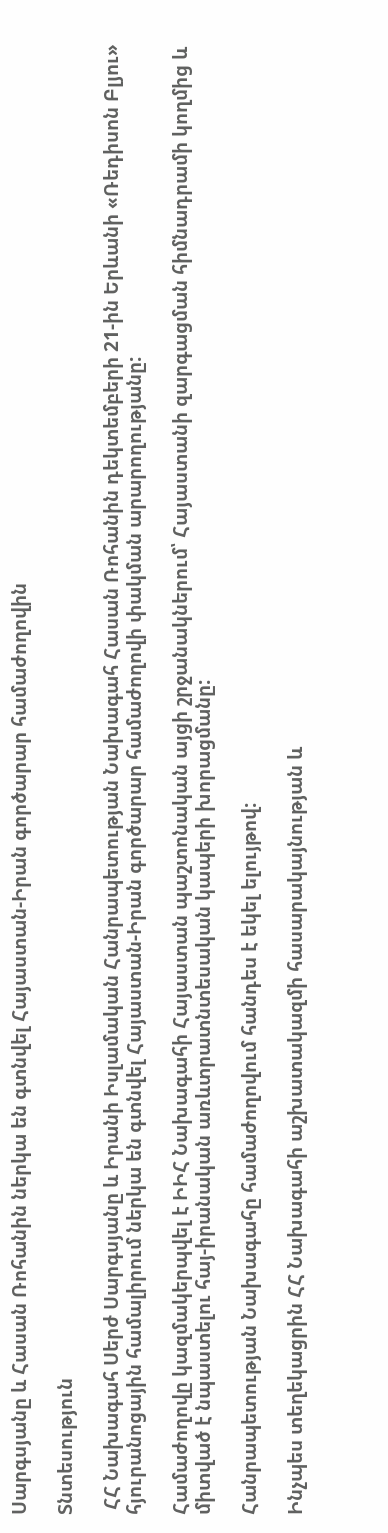Սարգսյանը և Հասան Ռոհանին ներկա են գտնվել Հայաստան-Իրան գործարար համաժողովին

Տնտեսություն

 ՀՀ Նախագահ Սերժ Սարգսյանը և Իրանի Իսլամական Հանրապետության Նախագահ Հասան Ռոհանին դեկտեմբերի 21-ին Երևանի «Ռեդիսոն Բլյու» հյուրանոցային համալիրում ներկա են գտնվել Հայաստան-Իրան գործարար համաժողովի փակման արարողությանը:

Համաժողովը կազմակերպվել է ԻԻՀ Նախագահի Հայաստան պաշտոնական այցի շրջանակներում՝ Հայաստանի զարգացման հիմնադրամի կողմից և միտված է նպաստելու հայ-իրանական առևտրատնտեսական կապերի խորացմանը:

Հանրապետության Նախագահը համաժողովում հանդես է եկել ելույթով:

Ինչպես տեղեկացրին ՀՀ Նախագահի աշխատակազմի հասարակայնության և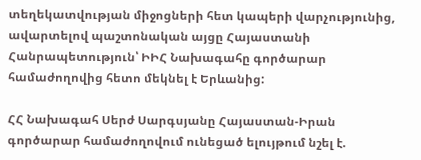տեղեկատվության միջոցների հետ կապերի վարչությունից, ավարտելով պաշտոնական այցը Հայաստանի Հանրապետություն՝ ԻԻՀ Նախագահը գործարար համաժողովից հետո մեկնել է Երևանից:

ՀՀ Նախագահ Սերժ Սարգսյանը Հայաստան-Իրան գործարար համաժողովում ունեցած ելույթում նշել է.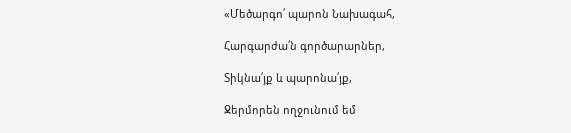«Մեծարգո՛ պարոն Նախագահ,

Հարգարժա՛ն գործարարներ,

Տիկնա՛յք և պարոնա՛յք,

Ջերմորեն ողջունում եմ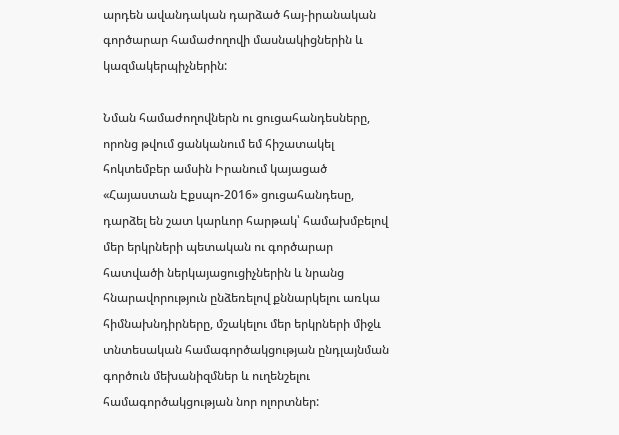արդեն ավանդական դարձած հայ-իրանական գործարար համաժողովի մասնակիցներին և կազմակերպիչներին:

Նման համաժողովներն ու ցուցահանդեսները, որոնց թվում ցանկանում եմ հիշատակել հոկտեմբեր ամսին Իրանում կայացած «Հայաստան Էքսպո-2016» ցուցահանդեսը, դարձել են շատ կարևոր հարթակ՝ համախմբելով մեր երկրների պետական ու գործարար հատվածի ներկայացուցիչներին և նրանց հնարավորություն ընձեռելով քննարկելու առկա հիմնախնդիրները, մշակելու մեր երկրների միջև տնտեսական համագործակցության ընդլայնման գործուն մեխանիզմներ և ուղենշելու համագործակցության նոր ոլորտներ: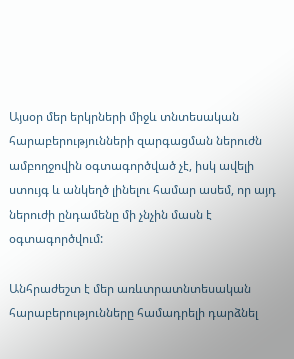Այսօր մեր երկրների միջև տնտեսական հարաբերությունների զարգացման ներուժն ամբողջովին օգտագործված չէ, իսկ ավելի ստույգ և անկեղծ լինելու համար ասեմ, որ այդ ներուժի ընդամենը մի չնչին մասն է օգտագործվում:

Անհրաժեշտ է մեր առևտրատնտեսական հարաբերությունները համադրելի դարձնել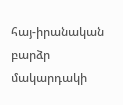հայ-իրանական բարձր մակարդակի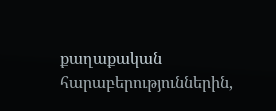քաղաքական հարաբերություններին,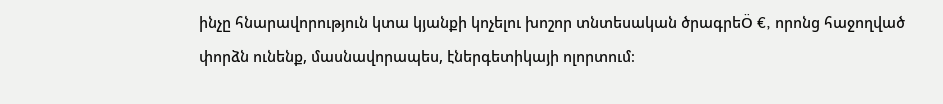ինչը հնարավորություն կտա կյանքի կոչելու խոշոր տնտեսական ծրագրեÖ €, որոնց հաջողված փորձն ունենք, մասնավորապես, էներգետիկայի ոլորտում։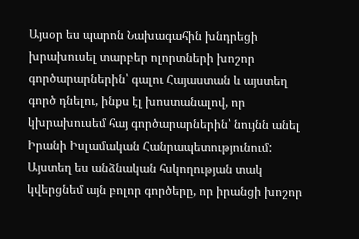Այսօր ես պարոն Նախագահին խնդրեցի խրախուսել տարբեր ոլորտների խոշոր գործարարներին՝ գալու Հայաստան և այստեղ գործ դնելու, ինքս էլ խոստանալով, որ կխրախուսեմ հայ գործարարներին՝ նույնն անել Իրանի Իսլամական Հանրապետությունում: Այստեղ ես անձնական հսկողության տակ կվերցնեմ այն բոլոր գործերը, որ իրանցի խոշոր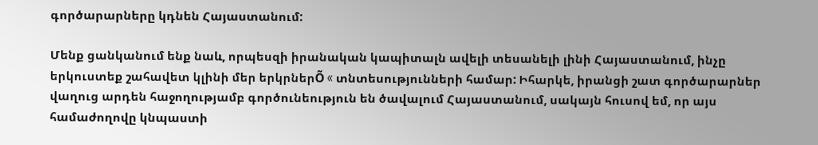գործարարները կդնեն Հայաստանում:

Մենք ցանկանում ենք նաև, որպեսզի իրանական կապիտալն ավելի տեսանելի լինի Հայաստանում, ինչը երկուստեք շահավետ կլինի մեր երկրներÕ « տնտեսությունների համար: Իհարկե, իրանցի շատ գործարարներ վաղուց արդեն հաջողությամբ գործունեություն են ծավալում Հայաստանում, սակայն հուսով եմ, որ այս համաժողովը կնպաստի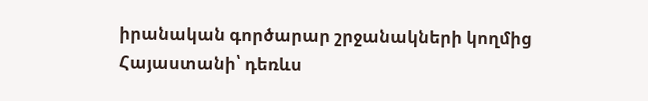իրանական գործարար շրջանակների կողմից Հայաստանի՝ դեռևս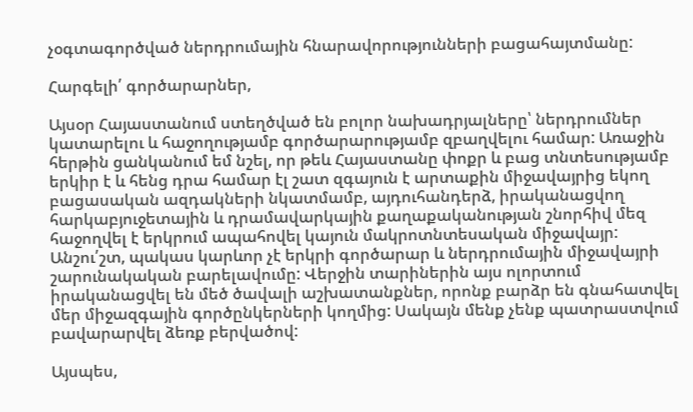չօգտագործված ներդրումային հնարավորությունների բացահայտմանը:

Հարգելի՛ գործարարներ,

Այսօր Հայաստանում ստեղծված են բոլոր նախադրյալները՝ ներդրումներ կատարելու և հաջողությամբ գործարարությամբ զբաղվելու համար: Առաջին հերթին ցանկանում եմ նշել, որ թեև Հայաստանը փոքր և բաց տնտեսությամբ երկիր է և հենց դրա համար էլ շատ զգայուն է արտաքին միջավայրից եկող բացասական ազդակների նկատմամբ, այդուհանդերձ, իրականացվող հարկաբյուջետային և դրամավարկային քաղաքականության շնորհիվ մեզ հաջողվել է երկրում ապահովել կայուն մակրոտնտեսական միջավայր: Անշու՛շտ, պակաս կարևոր չէ երկրի գործարար և ներդրումային միջավայրի շարունակական բարելավումը: Վերջին տարիներին այս ոլորտում իրականացվել են մեծ ծավալի աշխատանքներ, որոնք բարձր են գնահատվել մեր միջազգային գործընկերների կողմից: Սակայն մենք չենք պատրաստվում բավարարվել ձեռք բերվածով:

Այսպես,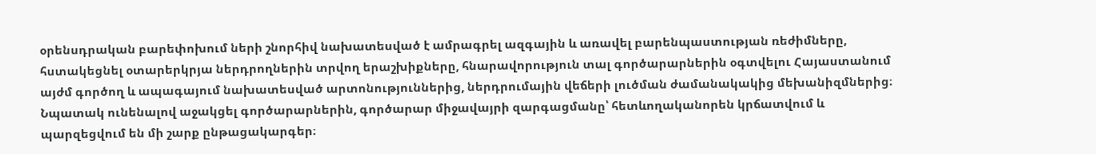օրենսդրական բարեփոխում ների շնորհիվ նախատեսված է ամրագրել ազգային և առավել բարենպաստության ռեժիմները, հստակեցնել օտարերկրյա ներդրողներին տրվող երաշխիքները, հնարավորություն տալ գործարարներին օգտվելու Հայաստանում այժմ գործող և ապագայում նախատեսված արտոնություններից, ներդրումային վեճերի լուծման ժամանակակից մեխանիզմներից։ Նպատակ ունենալով աջակցել գործարարներին, գործարար միջավայրի զարգացմանը՝ հետևողականորեն կրճատվում և պարզեցվում են մի շարք ընթացակարգեր։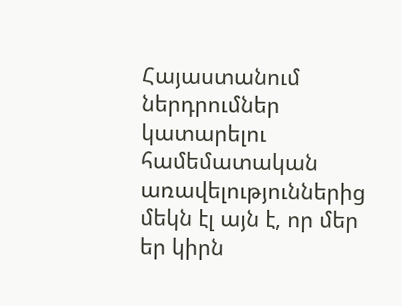Հայաստանում ներդրումներ կատարելու համեմատական առավելություններից մեկն էլ այն է, որ մեր եր կիրն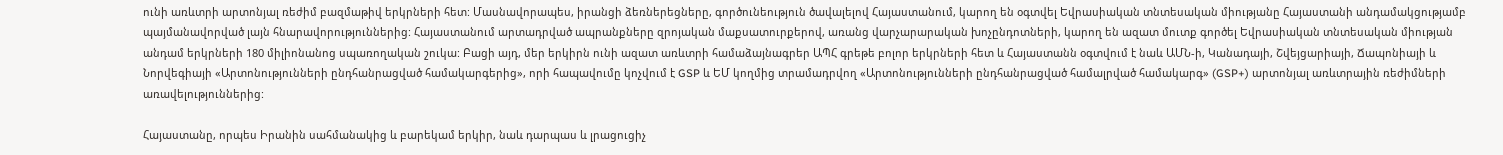ունի առևտրի արտոնյալ ռեժիմ բազմաթիվ երկրների հետ: Մասնավորապես, իրանցի ձեռներեցները, գործունեություն ծավալելով Հայաստանում, կարող են օգտվել Եվրասիական տնտեսական միությանը Հայաստանի անդամակցությամբ պայմանավորված լայն հնարավորություններից: Հայաստանում արտադրված ապրանքները զրոյական մաքսատուրքերով, առանց վարչարարական խոչընդոտների, կարող են ազատ մուտք գործել Եվրասիական տնտեսական միության անդամ երկրների 180 միլիոնանոց սպառողական շուկա: Բացի այդ, մեր երկիրն ունի ազատ առևտրի համաձայնագրեր ԱՊՀ գրեթե բոլոր երկրների հետ և Հայաստանն օգտվում է նաև ԱՄՆ-ի, Կանադայի, Շվեյցարիայի, Ճապոնիայի և Նորվեգիայի «Արտոնությունների ընդհանրացված համակարգերից», որի հապավումը կոչվում է GSP և ԵՄ կողմից տրամադրվող «Արտոնությունների ընդհանրացված համալրված համակարգ» (GSP+) արտոնյալ առևտրային ռեժիմների առավելություններից:

Հայաստանը, որպես Իրանին սահմանակից և բարեկամ երկիր, նաև դարպաս և լրացուցիչ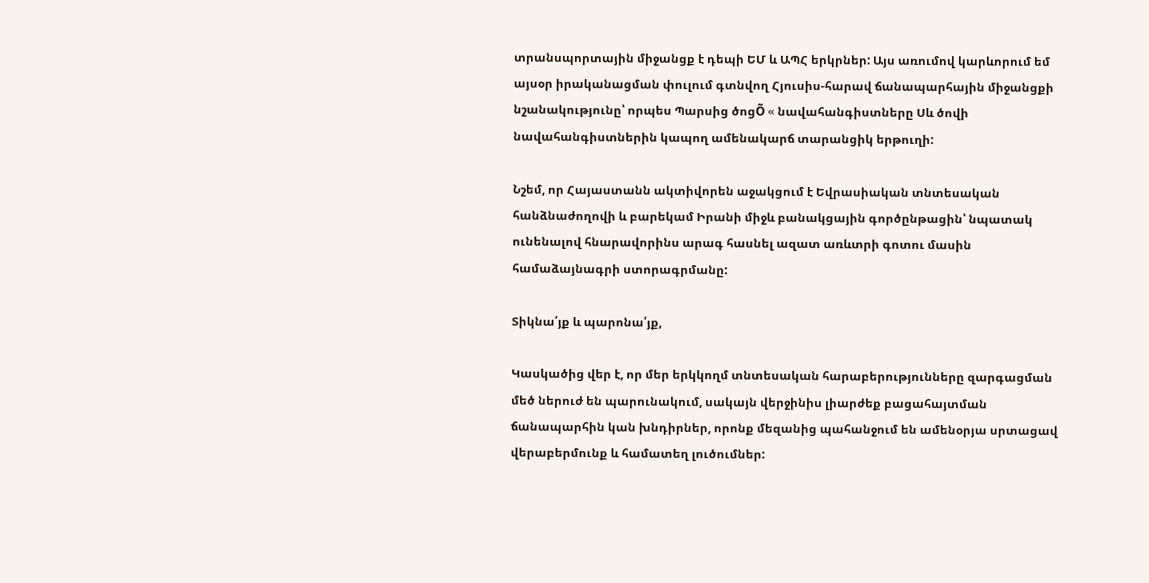տրանսպորտային միջանցք է դեպի ԵՄ և ԱՊՀ երկրներ: Այս առումով կարևորում եմ այսօր իրականացման փուլում գտնվող Հյուսիս-հարավ ճանապարհային միջանցքի նշանակությունը՝ որպես Պարսից ծոցÕ « նավահանգիստները Սև ծովի նավահանգիստներին կապող ամենակարճ տարանցիկ երթուղի:

Նշեմ, որ Հայաստանն ակտիվորեն աջակցում է Եվրասիական տնտեսական հանձնաժողովի և բարեկամ Իրանի միջև բանակցային գործընթացին՝ նպատակ ունենալով հնարավորինս արագ հասնել ազատ առևտրի գոտու մասին համաձայնագրի ստորագրմանը:

Տիկնա՛յք և պարոնա՛յք,

Կասկածից վեր է, որ մեր երկկողմ տնտեսական հարաբերությունները զարգացման մեծ ներուժ են պարունակում, սակայն վերջինիս լիարժեք բացահայտման ճանապարհին կան խնդիրներ, որոնք մեզանից պահանջում են ամենօրյա սրտացավ վերաբերմունք և համատեղ լուծումներ: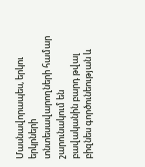Մասնավորապես, երկու երկրների տնտեսավարողների համար շարունակում են բավականին բարդ թվալ բիզնես գործունեության և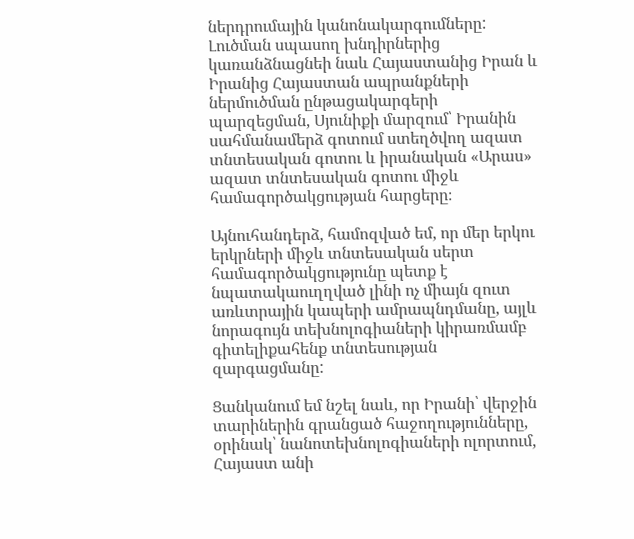ներդրումային կանոնակարգումները: Լուծման սպասող խնդիրներից կառանձնացնեի նաև Հայաստանից Իրան և Իրանից Հայաստան ապրանքների ներմուծման ընթացակարգերի պարզեցման, Սյունիքի մարզում՝ Իրանին սահմանամերձ գոտում ստեղծվող ազատ տնտեսական գոտու և իրանական «Արաս» ազատ տնտեսական գոտու միջև համագործակցության հարցերը։

Այնուհանդերձ, համոզված եմ, որ մեր երկու երկրների միջև տնտեսական սերտ համագործակցությունը պետք է նպատակաուղղված լինի ոչ միայն զուտ առևտրային կապերի ամրապնդմանը, այլև նորագույն տեխնոլոգիաների կիրառմամբ գիտելիքահենք տնտեսության զարգացմանը:

Ցանկանում եմ նշել նաև, որ Իրանի՝ վերջին տարիներին գրանցած հաջողությունները, օրինակ՝ նանոտեխնոլոգիաների ոլորտում, Հայաստ անի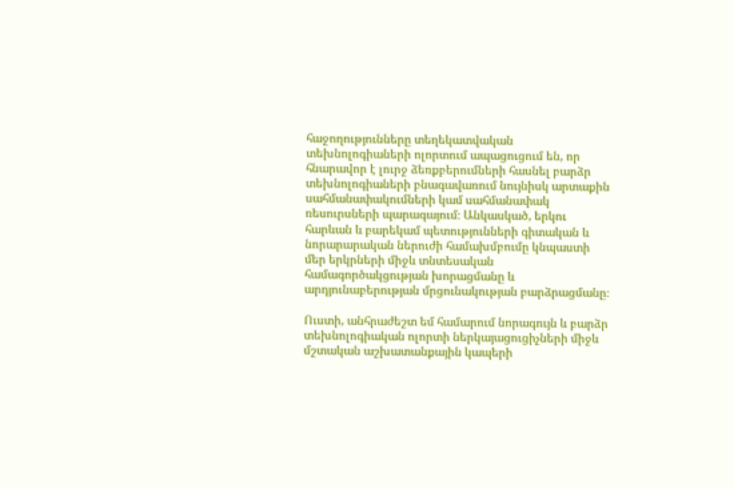հաջողությունները տեղեկատվական տեխնոլոգիաների ոլորտում ապացուցում են, որ հնարավոր է լուրջ ձեռքբերումների հասնել բարձր տեխնոլոգիաների բնագավառում նույնիսկ արտաքին սահմանափակումների կամ սահմանափակ ռեսուրսների պարագայում։ Անկասկած, երկու հարևան և բարեկամ պետությունների գիտական և նորարարական ներուժի համախմբումը կնպաստի մեր երկրների միջև տնտեսական համագործակցության խորացմանը և արդյունաբերության մրցունակության բարձրացմանը։

Ուստի, անհրաժեշտ եմ համարում նորագույն և բարձր տեխնոլոգիական ոլորտի ներկայացուցիչների միջև մշտական աշխատանքային կապերի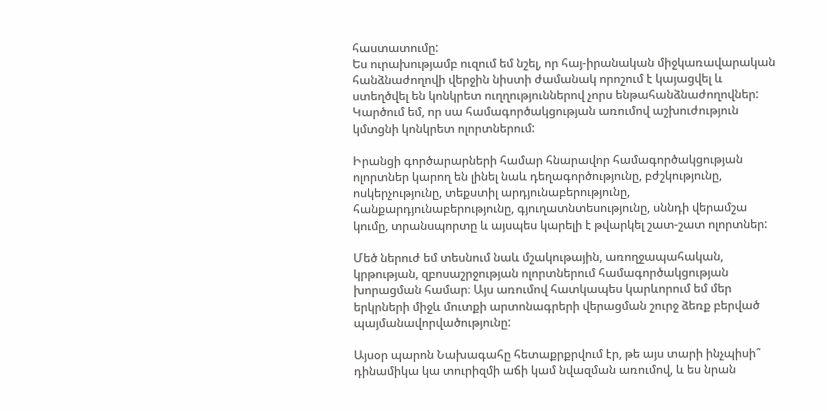հաստատումը:
Ես ուրախությամբ ուզում եմ նշել, որ հայ-իրանական միջկառավարական հանձնաժողովի վերջին նիստի ժամանակ որոշում է կայացվել և ստեղծվել են կոնկրետ ուղղություններով չորս ենթահանձնաժողովներ: Կարծում եմ, որ սա համագործակցության առումով աշխուժություն կմտցնի կոնկրետ ոլորտներում:

Իրանցի գործարարների համար հնարավոր համագործակցության ոլորտներ կարող են լինել նաև դեղագործությունը, բժշկությունը, ոսկերչությունը, տեքստիլ արդյունաբերությունը, հանքարդյունաբերությունը, գյուղատնտեսությունը, սննդի վերամշա կումը, տրանսպորտը և այսպես կարելի է թվարկել շատ-շատ ոլորտներ:

Մեծ ներուժ եմ տեսնում նաև մշակութային, առողջապահական, կրթության, զբոսաշրջության ոլորտներում համագործակցության խորացման համար։ Այս առումով հատկապես կարևորում եմ մեր երկրների միջև մուտքի արտոնագրերի վերացման շուրջ ձեռք բերված պայմանավորվածությունը:

Այսօր պարոն Նախագահը հետաքրքրվում էր, թե այս տարի ինչպիսի՞ դինամիկա կա տուրիզմի աճի կամ նվազման առումով, և ես նրան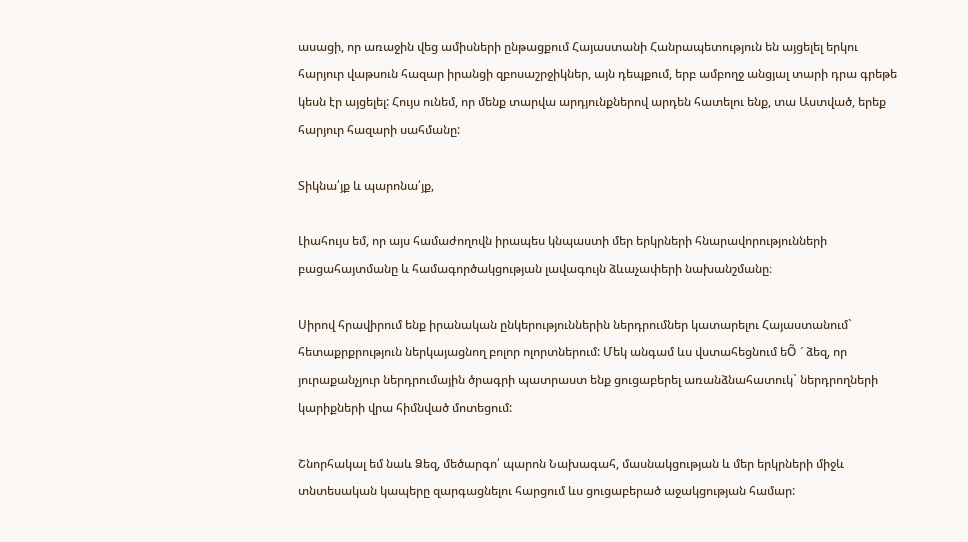ասացի, որ առաջին վեց ամիսների ընթացքում Հայաստանի Հանրապետություն են այցելել երկու հարյուր վաթսուն հազար իրանցի զբոսաշրջիկներ, այն դեպքում, երբ ամբողջ անցյալ տարի դրա գրեթե կեսն էր այցելել: Հույս ունեմ, որ մենք տարվա արդյունքներով արդեն հատելու ենք, տա Աստված, երեք հարյուր հազարի սահմանը:

Տիկնա՛յք և պարոնա՛յք,

Լիահույս եմ, որ այս համաժողովն իրապես կնպաստի մեր երկրների հնարավորությունների բացահայտմանը և համագործակցության լավագույն ձևաչափերի նախանշմանը։

Սիրով հրավիրում ենք իրանական ընկերություններին ներդրումներ կատարելու Հայաստանում` հետաքրքրություն ներկայացնող բոլոր ոլորտներում: Մեկ անգամ ևս վստահեցնում եÕ ´ ձեզ, որ յուրաքանչյուր ներդրումային ծրագրի պատրաստ ենք ցուցաբերել առանձնահատուկ` ներդրողների կարիքների վրա հիմնված մոտեցում:

Շնորհակալ եմ նաև Ձեզ, մեծարգո՛ պարոն Նախագահ, մասնակցության և մեր երկրների միջև տնտեսական կապերը զարգացնելու հարցում ևս ցուցաբերած աջակցության համար: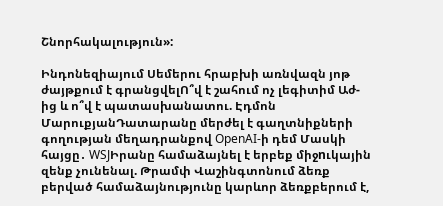Շնորհակալություն»:

Ինդոնեզիայում Սեմերու հրաբխի առնվազն յոթ ժայթքում է գրանցվելՈ՞վ է շահում ոչ լեգիտիմ Աժ-ից և ո՞վ է պատասխանատու. Էդմոն ՄարուքյանԴատարանը մերժել է գաղտնիքների գողության մեղադրանքով OpenAI-ի դեմ Մասկի հայցը․ WSJԻրանը համաձայնել է երբեք միջnւկային զենք չունենալ. Թրամփ Վաշինգտոնում ձեռք բերված համաձայնությունը կարևոր ձեռքբերում է,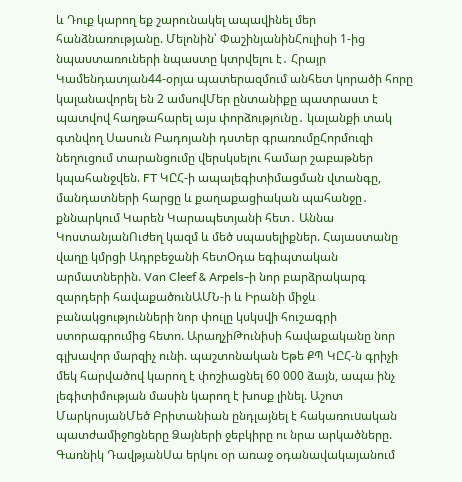և Դուք կարող եք շարունակել ապավինել մեր հանձնառությանը. Մելոնին՝ ՓաշինյանինՀուլիսի 1-ից նպաստառուների նպաստը կտրվելու է․ Հրայր Կամենդատյան44-օրյա պատերազմում անհետ կորածի հորը կալանավորել են 2 ամսովՄեր ընտանիքը պատրաստ է պատվով հաղթահարել այս փորձությունը․ կալանքի տակ գտնվող Սասուն Բադոյանի դստեր գրառումըՀորմուզի նեղուցում տարանցումը վերսկսելու համար շաբաթներ կպահանջվեն. FT ԿԸՀ-ի ապալեգիտիմացման վտանգը, մանդատների հարցը և քաղաքացիական պահանջը․ քննարկում Կարեն Կարապետյանի հետ․ Աննա ԿոստանյանՈւժեղ կազմ և մեծ սպասելիքներ. Հայաստանը վաղը կմրցի Ադրբեջանի հետՕդա եգիպտական արմատներին. Van Cleef & Arpels-ի նոր բարձրակարգ զարդերի հավաքածունԱՄՆ-ի և Իրանի միջև բանակցությունների նոր փուլը կսկսվի հուշագրի ստորագրումից հետո. ԱրաղչիԹունիսի հավաքականը նոր գլխավոր մարզիչ ունի. պաշտոնական Եթե ՔՊ ԿԸՀ-ն գրիչի մեկ հարվածով կարող է փոշիացնել 60 000 ձայն, ապա ինչ լեգիտիմության մասին կարող է խոսք լինել. Աշոտ ՄարկոսյանՄեծ Բրիտանիան ընդլայնել է հակառուuական պատժամիջnցները Ձայների ջեբկիրը ու նրա արկածները. Գառնիկ ԴավթյանՍա երկու օր առաջ օդանավակայանում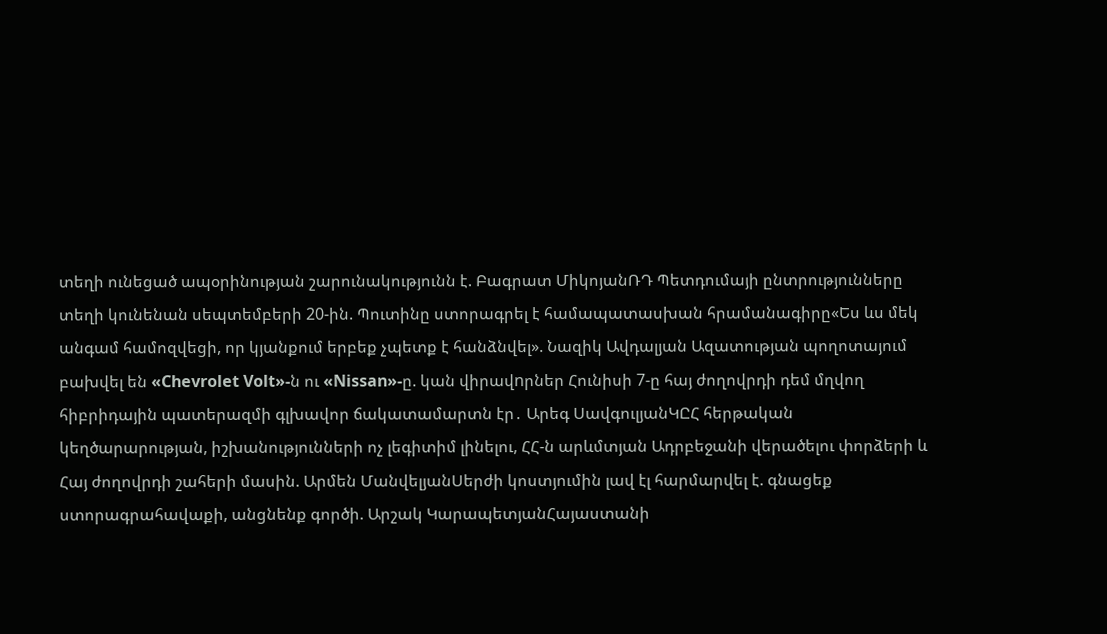տեղի ունեցած ապօրինության շարունակությունն է. Բագրատ ՄիկոյանՌԴ Պետդումայի ընտրությունները տեղի կունենան սեպտեմբերի 20-ին. Պուտինը ստորագրել է համապատասխան հրամանագիրը«Ես ևս մեկ անգամ համոզվեցի, որ կյանքում երբեք չպետք է հանձնվել». Նազիկ Ավդալյան Ազատության պողոտայում բախվել են «Chevrolet Volt»-ն ու «Nissan»-ը. կան վիրավnրներ Հունիսի 7-ը հայ ժողովրդի դեմ մղվող հիբրիդային պատերազմի գլխավոր ճակատամարտն էր․ Արեգ ՍավգուլյանԿԸՀ հերթական կեղծարարության, իշխանությունների ոչ լեգիտիմ լինելու, ՀՀ-ն արևմտյան Ադրբեջանի վերածելու փորձերի և Հայ ժողովրդի շահերի մասին. Արմեն ՄանվելյանՍերժի կոստյումին լավ էլ հարմարվել է. գնացեք ստորագրահավաքի, անցնենք գործի. Արշակ ԿարապետյանՀայաստանի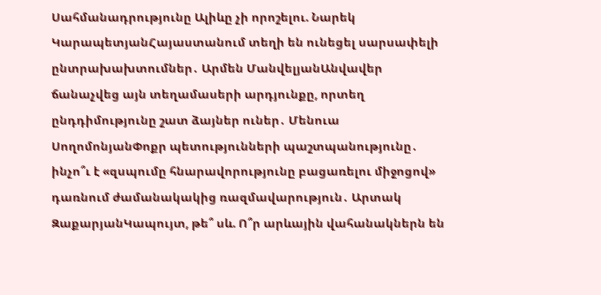Սահմանադրությունը Ալիևը չի որոշելու. Նարեկ ԿարապետյանՀայաստանում տեղի են ունեցել սարսափելի ընտրախախտումներ․ Արմեն ՄանվելյանԱնվավեր ճանաչվեց այն տեղամասերի արդյունքը, որտեղ ընդդիմությունը շատ ձայներ ուներ․ Մենուա ՍողոմոնյանՓոքր պետությունների պաշտպանությունը․ ինչո՞ւ է «զսպումը հնարավորությունը բացառելու միջոցով» դառնում ժամանակակից ռազմավարություն․ Արտակ ԶաքարյանԿապույտ, թե՞ սև. Ո՞ր արևային վահանակներն են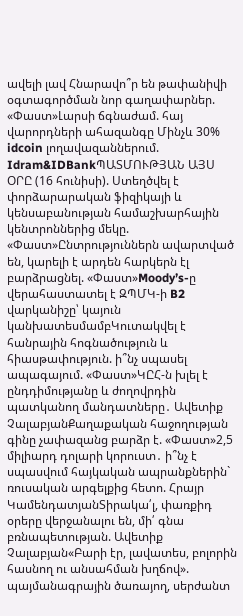ավելի լավ Հնարավո՞ր են թափանիվի օգտագործման նոր գաղափարներ. «Փաստ»Լարսի ճգնաժամ. հայ վարորդների ահազանգը Մինչև 30% idcoin լողավազաններում. Idram&IDBankՊԱՏՄՈՒԹՅԱՆ ԱՅՍ ՕՐԸ (16 հունիսի). Ստեղծվել է փորձարարական ֆիզիկայի և կենսաբանության համաշխարհային կենտրոններից մեկը. «Փաստ»Ընտրություններն ավարտված են, կարելի է արդեն հարկերն էլ բարձրացնել. «Փաստ»Moody’s-ը վերահաստատել է ԶՊՄԿ-ի B2 վարկանիշը՝ կայուն կանխատեսմամբԿուտակվել է հանրային հոգնածություն և հիասթափություն. ի՞նչ սպասել ապագայում. «Փաստ»ԿԸՀ-ն խլել է ընդդիմությանը և ժողովրդին պատկանող մանդատները․ Ավետիք ՉալաբյանՔաղաքական հաջողության գինը չափազանց բարձր է. «Փաստ»2,5 միլիարդ դոլարի կորուստ․ ի՞նչ է սպասվում հայկական ապրանքներին` ռուսական արգելքից հետո. Հրայր ԿամենդատյանՏիրակա՛լ, փառքիդ օրերը վերջանալու են, մի՛ գնա բռնապետության. Ավետիք Չալաբյան«Բարի էր, լավատես, բոլորին հասնող ու անսահման խղճով». պայմանագրային ծառայող, սերժանտ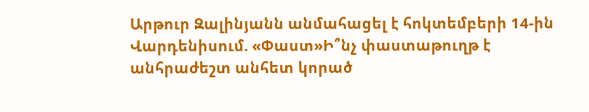Արթուր Զալինյանն անմահացել է հոկտեմբերի 14-ին Վարդենիսում. «Փաստ»Ի՞նչ փաստաթուղթ է անհրաժեշտ անհետ կորած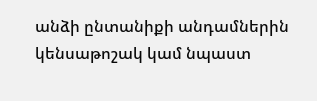անձի ընտանիքի անդամներին կենսաթոշակ կամ նպաստ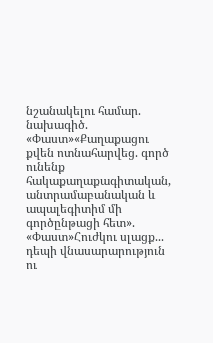նշանակելու համար. նախագիծ. «Փաստ»«Քաղաքացու քվեն ոտնահարվեց. գործ ունենք հակաքաղաքագիտական, անտրամաբանական և ապալեգիտիմ մի գործընթացի հետ». «Փաստ»Հուժկու սլացք... դեպի վնասարարություն ու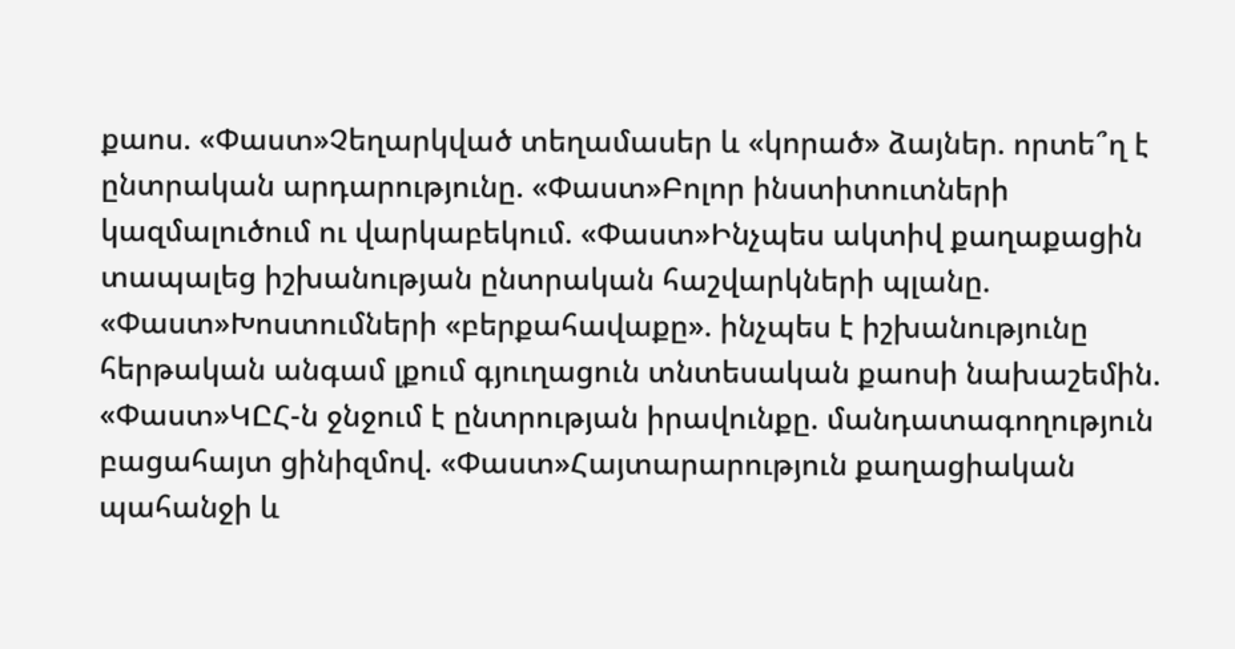քաոս. «Փաստ»Չեղարկված տեղամասեր և «կորած» ձայներ. որտե՞ղ է ընտրական արդարությունը. «Փաստ»Բոլոր ինստիտուտների կազմալուծում ու վարկաբեկում. «Փաստ»Ինչպես ակտիվ քաղաքացին տապալեց իշխանության ընտրական հաշվարկների պլանը. «Փաստ»Խոստումների «բերքահավաքը». ինչպես է իշխանությունը հերթական անգամ լքում գյուղացուն տնտեսական քաոսի նախաշեմին. «Փաստ»ԿԸՀ-ն ջնջում է ընտրության իրավունքը. մանդատագողություն բացահայտ ցինիզմով. «Փաստ»Հայտարարություն քաղացիական պահանջի և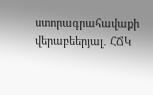ստորագրահավաքի վերաբեերյալ․ ՀՃԿ